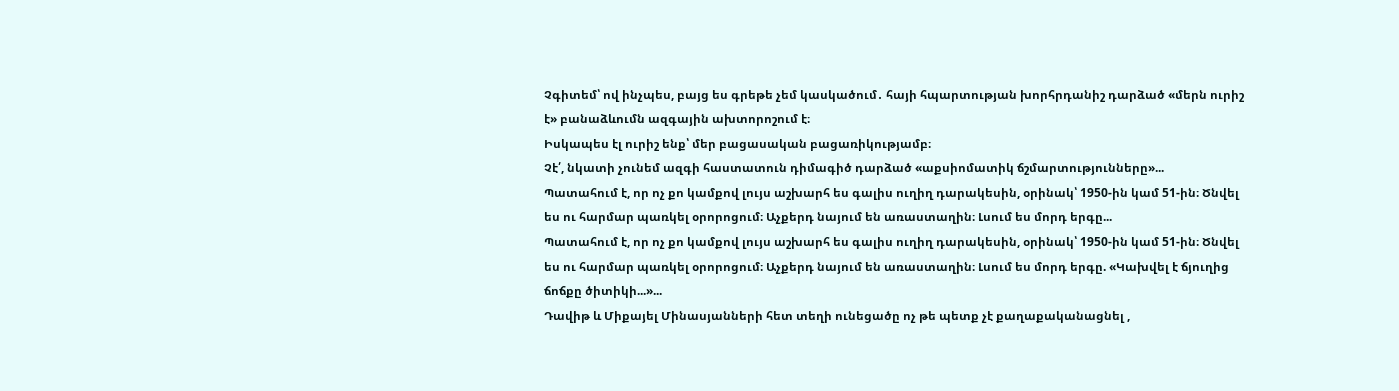Չգիտեմ՝ ով ինչպես, բայց ես գրեթե չեմ կասկածում․ հայի հպարտության խորհրդանիշ դարձած «մերն ուրիշ է» բանաձևումն ազգային ախտորոշում է։
Իսկապես էլ ուրիշ ենք՝ մեր բացասական բացառիկությամբ։
Չէ՛, նկատի չունեմ ազգի հաստատուն դիմագիծ դարձած «աքսիոմատիկ ճշմարտությունները»...
Պատահում է, որ ոչ քո կամքով լույս աշխարհ ես գալիս ուղիղ դարակեսին, օրինակ՝ 1950-ին կամ 51-ին։ Ծնվել ես ու հարմար պառկել օրորոցում։ Աչքերդ նայում են առաստաղին։ Լսում ես մորդ երգը...
Պատահում է, որ ոչ քո կամքով լույս աշխարհ ես գալիս ուղիղ դարակեսին, օրինակ՝ 1950-ին կամ 51-ին։ Ծնվել ես ու հարմար պառկել օրորոցում։ Աչքերդ նայում են առաստաղին։ Լսում ես մորդ երգը. «Կախվել է ճյուղից ճոճքը ծիտիկի...»...
Դավիթ և Միքայել Մինասյանների հետ տեղի ունեցածը ոչ թե պետք չէ քաղաքականացնել ,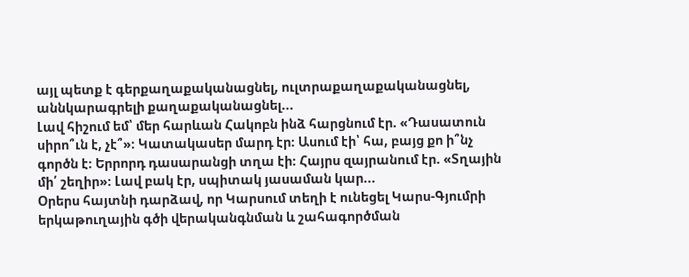այլ պետք է գերքաղաքականացնել, ուլտրաքաղաքականացնել, աննկարագրելի քաղաքականացնել...
Լավ հիշում եմ՝ մեր հարևան Հակոբն ինձ հարցնում էր. «Դասատուն սիրո՞ւն է, չէ՞»։ Կատակասեր մարդ էր։ Ասում էի՝ հա, բայց քո ի՞նչ գործն է։ Երրորդ դասարանցի տղա էի։ Հայրս զայրանում էր. «Տղային մի՛ շեղիր»։ Լավ բակ էր, սպիտակ յասաման կար...
Օրերս հայտնի դարձավ, որ Կարսում տեղի է ունեցել Կարս-Գյումրի երկաթուղային գծի վերականգնման և շահագործման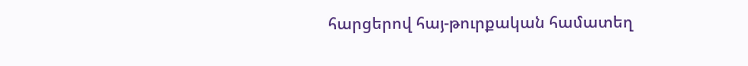հարցերով հայ-թուրքական համատեղ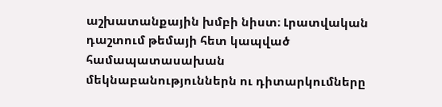աշխատանքային խմբի նիստ։ Լրատվական դաշտում թեմայի հետ կապված համապատասախան մեկնաբանություններն ու դիտարկումները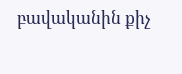բավականին քիչ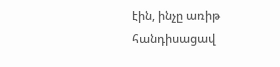էին, ինչը առիթ հանդիսացավ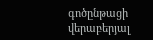գոծընթացի վերաբերյալ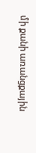մի քանի առանցքային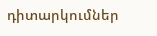դիտարկումներ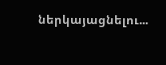ներկայացնելու...